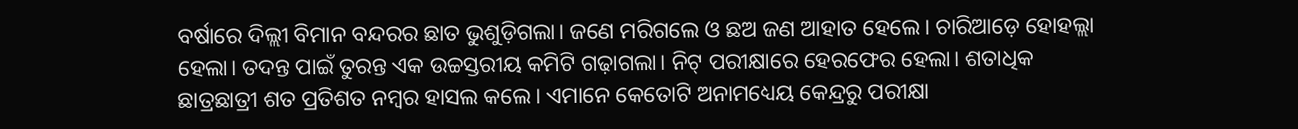ବର୍ଷାରେ ଦିଲ୍ଲୀ ବିମାନ ବନ୍ଦରର ଛାତ ଭୁଶୁଡ଼ିଗଲା। ଜଣେ ମରିଗଲେ ଓ ଛଅ ଜଣ ଆହାତ ହେଲେ। ଚାରିଆଡ଼େ ହୋହଲ୍ଲା ହେଲା। ତଦନ୍ତ ପାଇଁ ତୁରନ୍ତ ଏକ ଉଚ୍ଚସ୍ତରୀୟ କମିଟି ଗଢ଼ାଗଲା। ନିଟ୍ ପରୀକ୍ଷାରେ ହେରଫେର ହେଲା। ଶତାଧିକ ଛାତ୍ରଛାତ୍ରୀ ଶତ ପ୍ରତିଶତ ନମ୍ବର ହାସଲ କଲେ। ଏମାନେ କେତୋଟି ଅନାମଧ୍ୟେୟ କେନ୍ଦ୍ରରୁ ପରୀକ୍ଷା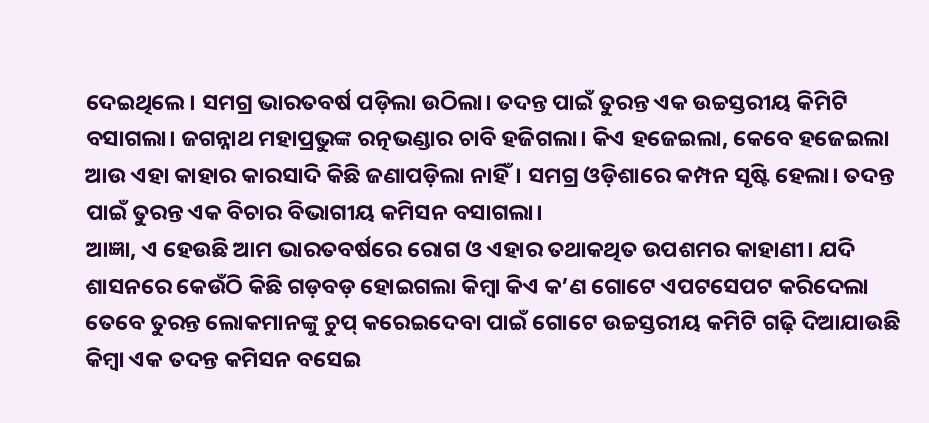ଦେଇଥିଲେ। ସମଗ୍ର ଭାରତବର୍ଷ ପଡ଼ିଲା ଉଠିଲା। ତଦନ୍ତ ପାଇଁ ତୁରନ୍ତ ଏକ ଉଚ୍ଚସ୍ତରୀୟ କିମିଟି ବସାଗଲା। ଜଗନ୍ନାଥ ମହାପ୍ରଭୁଙ୍କ ରତ୍ନଭଣ୍ଡାର ଚାବି ହଜିଗଲା। କିଏ ହଜେଇଲା, କେବେ ହଜେଇଲା ଆଉ ଏହା କାହାର କାରସାଦି କିଛି ଜଣାପଡ଼ିଲା ନାହିଁ। ସମଗ୍ର ଓଡ଼ିଶାରେ କମ୍ପନ ସୃଷ୍ଟି ହେଲା। ତଦନ୍ତ ପାଇଁ ତୁରନ୍ତ ଏକ ବିଚାର ବିଭାଗୀୟ କମିସନ ବସାଗଲା।
ଆଜ୍ଞା, ଏ ହେଉଛି ଆମ ଭାରତବର୍ଷରେ ରୋଗ ଓ ଏହାର ତଥାକଥିତ ଉପଶମର କାହାଣୀ। ଯଦି ଶାସନରେ କେଉଁଠି କିଛି ଗଡ଼ବଡ଼ ହୋଇଗଲା କିମ୍ବା କିଏ କ’ଣ ଗୋଟେ ଏପଟସେପଟ କରିଦେଲା ତେବେ ତୁରନ୍ତ ଲୋକମାନଙ୍କୁ ଚୁପ୍ କରେଇଦେବା ପାଇଁ ଗୋଟେ ଉଚ୍ଚସ୍ତରୀୟ କମିଟି ଗଢ଼ି ଦିଆଯାଉଛି କିମ୍ବା ଏକ ତଦନ୍ତ କମିସନ ବସେଇ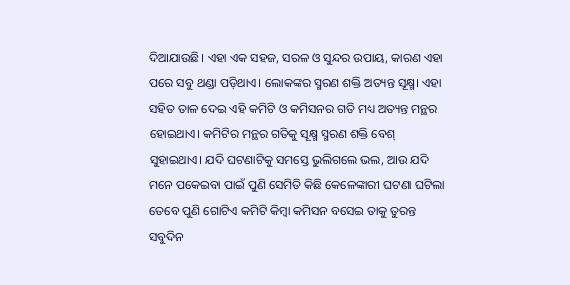ଦିଆଯାଉଛି। ଏହା ଏକ ସହଜ, ସରଳ ଓ ସୁନ୍ଦର ଉପାୟ, କାରଣ ଏହା ପରେ ସବୁ ଥଣ୍ଡା ପଡ଼ିଥାଏ। ଲୋକଙ୍କର ସ୍ମରଣ ଶକ୍ତି ଅତ୍ୟନ୍ତ ସୂକ୍ଷ୍ମ। ଏହା ସହିତ ତାଳ ଦେଇ ଏହି କମିଟି ଓ କମିସନର ଗତି ମଧ୍ୟ ଅତ୍ୟନ୍ତ ମନ୍ଥର ହୋଇଥାଏ। କମିଟିର ମନ୍ଥର ଗତିକୁ ସୂକ୍ଷ୍ମ ସ୍ମରଣ ଶକ୍ତି ବେଶ୍ ସୁହାଇଥାଏ। ଯଦି ଘଟଣାଟିକୁ ସମସ୍ତେ ଭୁଲିଗଲେ ଭଲ, ଆଉ ଯଦି ମନେ ପକେଇବା ପାଇଁ ପୁଣି ସେମିତି କିଛି କେଳେଙ୍କାରୀ ଘଟଣା ଘଟିଲା ତେବେ ପୁଣି ଗୋଟିଏ କମିଟି କିମ୍ବା କମିସନ ବସେଇ ତାକୁ ତୁରନ୍ତ ସବୁଦିନ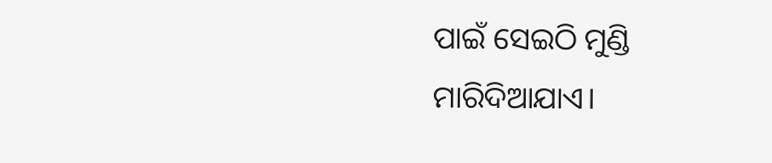ପାଇଁ ସେଇଠି ମୁଣ୍ଡି ମାରିଦିଆଯାଏ।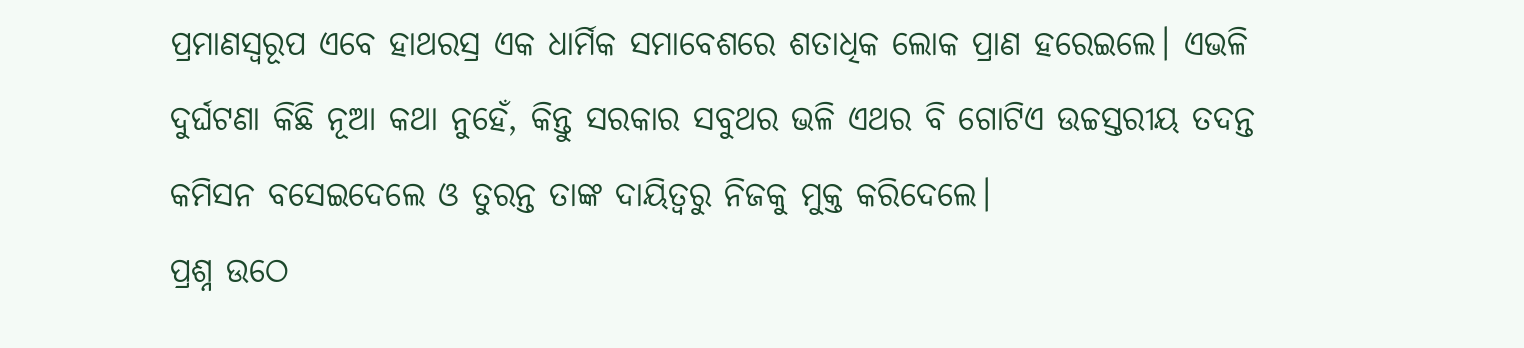ପ୍ରମାଣସ୍ୱରୂପ ଏବେ ହାଥରସ୍ର ଏକ ଧାର୍ମିକ ସମାବେଶରେ ଶତାଧିକ ଲୋକ ପ୍ରାଣ ହରେଇଲେ। ଏଭଳି ଦୁର୍ଘଟଣା କିଛି ନୂଆ କଥା ନୁହେଁ, କିନ୍ତୁ ସରକାର ସବୁଥର ଭଳି ଏଥର ବି ଗୋଟିଏ ଉଚ୍ଚସ୍ତରୀୟ ତଦନ୍ତ କମିସନ ବସେଇଦେଲେ ଓ ତୁରନ୍ତ ତାଙ୍କ ଦାୟିତ୍ୱରୁ ନିଜକୁ ମୁକ୍ତ କରିଦେଲେ।
ପ୍ରଶ୍ନ ଉଠେ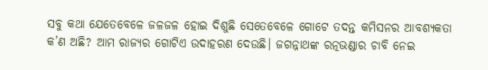ସବୁ କଥା ଯେତେବେଳେ ଜଳଜଳ ହୋଇ ଦିଶୁଛି ସେତେବେଳେ ଗୋଟେ ତଦନ୍ତ କମିସନର ଆବଶ୍ୟକତା କ’ଣ ଅଛି? ଆମ ରାଜ୍ୟର ଗୋଟିଏ ଉଦାହରଣ ଦେଉଛି। ଜଗନ୍ନାଥଙ୍କ ରତ୍ନଭଣ୍ଡାର ଚାବି ନେଇ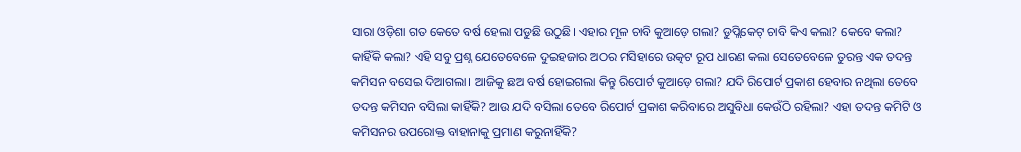ସାରା ଓଡ଼ିଶା ଗତ କେତେ ବର୍ଷ ହେଲା ପଡୁଛି ଉଠୁଛି। ଏହାର ମୂଳ ଚାବି କୁଆଡ଼େ ଗଲା? ଡୁପ୍ଲିକେଟ୍ ଚାବି କିଏ କଲା? କେବେ କଲା? କାହିଁକି କଲା? ଏହି ସବୁ ପ୍ରଶ୍ନ ଯେତେବେଳେ ଦୁଇହଜାର ଅଠର ମସିହାରେ ଉତ୍କଟ ରୂପ ଧାରଣ କଲା ସେତେବେଳେ ତୁରନ୍ତ ଏକ ତଦନ୍ତ କମିସନ ବସେଇ ଦିଆଗଲା। ଆଜିକୁ ଛଅ ବର୍ଷ ହୋଇଗଲା କିନ୍ତୁ ରିପୋର୍ଟ କୁଆଡ଼େ ଗଲା? ଯଦି ରିପୋର୍ଟ ପ୍ରକାଶ ହେବାର ନଥିଲା ତେବେ ତଦନ୍ତ କମିସନ ବସିଲା କାହିଁକି? ଆଉ ଯଦି ବସିଲା ତେବେ ରିପୋର୍ଟ ପ୍ରକାଶ କରିବାରେ ଅସୁବିଧା କେଉଁଠି ରହିଲା? ଏହା ତଦନ୍ତ କମିଟି ଓ କମିସନର ଉପରୋକ୍ତ ବାହାନାକୁ ପ୍ରମାଣ କରୁନାହିଁକି?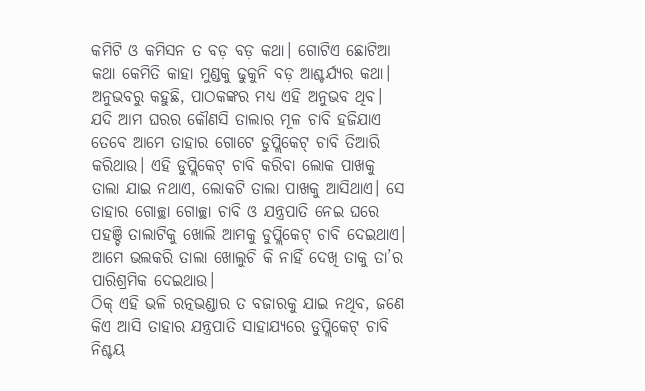କମିଟି ଓ କମିସନ ତ ବଡ଼ ବଡ଼ କଥା। ଗୋଟିଏ ଛୋଟିଆ କଥା କେମିତି କାହା ମୁଣ୍ଡକୁ ଢୁକୁନି ବଡ଼ ଆଶ୍ଚର୍ଯ୍ୟର କଥା। ଅନୁଭବରୁ କହୁଛି, ପାଠକଙ୍କର ମଧ୍ୟ ଏହି ଅନୁଭବ ଥିବ। ଯଦି ଆମ ଘରର କୌଣସି ତାଲାର ମୂଳ ଚାବି ହଜିଯାଏ ତେବେ ଆମେ ତାହାର ଗୋଟେ ଡୁପ୍ଲିକେଟ୍ ଚାବି ତିଆରି କରିଥାଉ। ଏହି ଡୁପ୍ଲିକେଟ୍ ଚାବି କରିବା ଲୋକ ପାଖକୁ ତାଲା ଯାଇ ନଥାଏ, ଲୋକଟି ତାଲା ପାଖକୁ ଆସିଥାଏ। ସେ ତାହାର ଗୋଚ୍ଛା ଗୋଚ୍ଛା ଚାବି ଓ ଯନ୍ତ୍ରପାତି ନେଇ ଘରେ ପହଞ୍ଚି ତାଲାଟିକୁ ଖୋଲି ଆମକୁ ଡୁପ୍ଲିକେଟ୍ ଚାବି ଦେଇଥାଏ। ଆମେ ଭଲକରି ତାଲା ଖୋଲୁଚି କି ନାହିଁ ଦେଖି ତାକୁ ତା’ର ପାରିଶ୍ରମିକ ଦେଇଥାଉ।
ଠିକ୍ ଏହି ଭଳି ରତ୍ନଭଣ୍ଡାର ତ ବଜାରକୁ ଯାଇ ନଥିବ, ଜଣେ କିଏ ଆସି ତାହାର ଯନ୍ତ୍ରପାତି ସାହାଯ୍ୟରେ ଡୁପ୍ଲିକେଟ୍ ଚାବି ନିଶ୍ଚୟ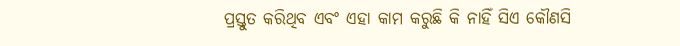ପ୍ରସ୍ତୁତ କରିଥିବ ଏବଂ ଏହା କାମ କରୁଛି କି ନାହିଁ ସିଏ କୌଣସି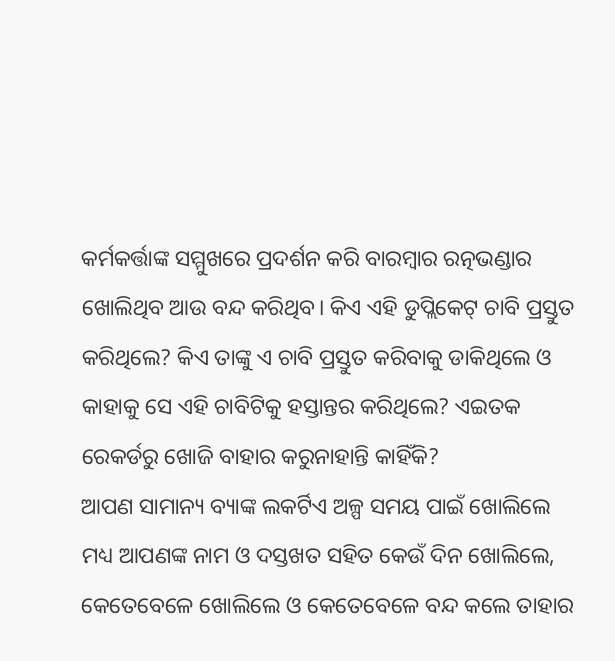କର୍ମକର୍ତ୍ତାଙ୍କ ସମ୍ମୁଖରେ ପ୍ରଦର୍ଶନ କରି ବାରମ୍ବାର ରତ୍ନଭଣ୍ଡାର ଖୋଲିଥିବ ଆଉ ବନ୍ଦ କରିଥିବ। କିଏ ଏହି ଡୁପ୍ଲିକେଟ୍ ଚାବି ପ୍ରସ୍ତୁତ କରିଥିଲେ? କିଏ ତାଙ୍କୁ ଏ ଚାବି ପ୍ରସ୍ତୁତ କରିବାକୁ ଡାକିଥିଲେ ଓ କାହାକୁ ସେ ଏହି ଚାବିଟିକୁ ହସ୍ତାନ୍ତର କରିଥିଲେ? ଏଇତକ ରେକର୍ଡରୁ ଖୋଜି ବାହାର କରୁନାହାନ୍ତି କାହିଁକି?
ଆପଣ ସାମାନ୍ୟ ବ୍ୟାଙ୍କ ଲକର୍ଟିଏ ଅଳ୍ପ ସମୟ ପାଇଁ ଖୋଲିଲେ ମଧ୍ୟ ଆପଣଙ୍କ ନାମ ଓ ଦସ୍ତଖତ ସହିତ କେଉଁ ଦିନ ଖୋଲିଲେ, କେତେବେଳେ ଖୋଲିଲେ ଓ କେତେବେଳେ ବନ୍ଦ କଲେ ତାହାର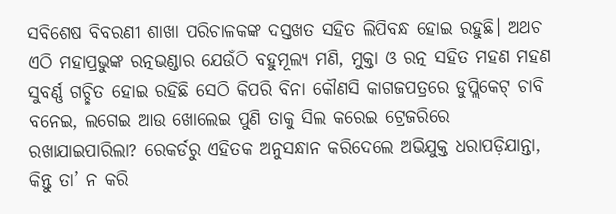ସବିଶେଷ ବିବରଣୀ ଶାଖା ପରିଚାଳକଙ୍କ ଦସ୍ତଖତ ସହିତ ଲିପିବନ୍ଧ ହୋଇ ରହୁଛି। ଅଥଚ ଏଠି ମହାପ୍ରଭୁଙ୍କ ରତ୍ନଭଣ୍ଡାର ଯେଉଁଠି ବହୁମୂଲ୍ୟ ମଣି, ମୁକ୍ତା ଓ ରତ୍ନ ସହିତ ମହଣ ମହଣ ସୁବର୍ଣ୍ଣ ଗଚ୍ଛିତ ହୋଇ ରହିଛି ସେଠି କିପରି ବିନା କୌଣସି କାଗଜପତ୍ରରେ ଡୁପ୍ଲିକେଟ୍ ଚାବି ବନେଇ, ଲଗେଇ ଆଉ ଖୋଲେଇ ପୁଣି ତାକୁ ସିଲ କରେଇ ଟ୍ରେଜରିରେ ରଖାଯାଇପାରିଲା? ରେକର୍ଡରୁ ଏହିତକ ଅନୁସନ୍ଧାନ କରିଦେଲେ ଅଭିଯୁକ୍ତ ଧରାପଡ଼ିଯାନ୍ତା, କିନ୍ତୁ ତା’ ନ କରି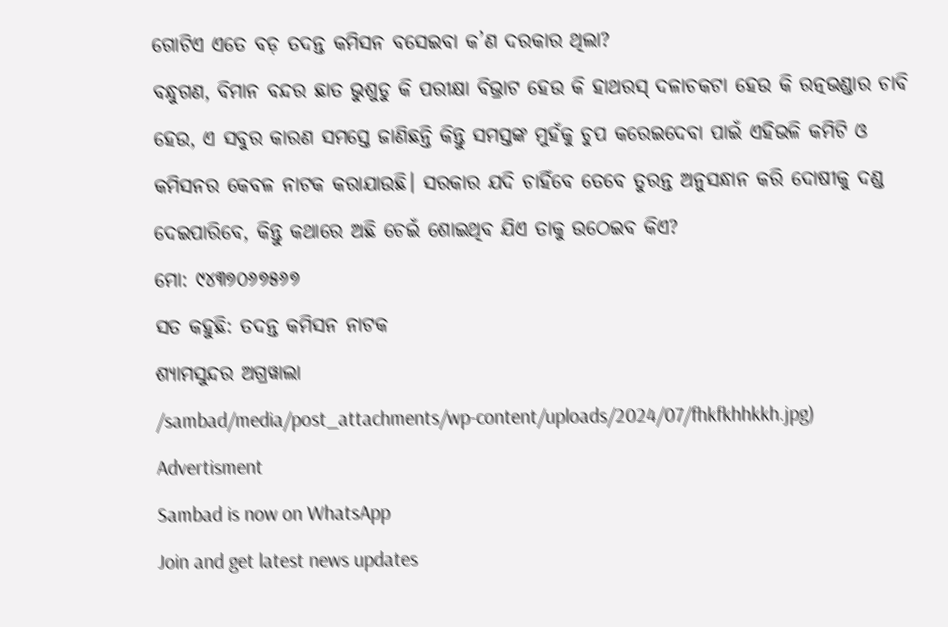ଗୋଟିଏ ଏତେ ବଡ଼ ତଦନ୍ତ କମିସନ ବସେଇବା କ’ଣ ଦରକାର ଥିଲା?
ବନ୍ଧୁଗଣ, ବିମାନ ବନ୍ଦର ଛାତ ଭୁଶୁଡୁ କି ପରୀକ୍ଷା ବିଭ୍ରାଟ ହେଉ କି ହାଥରସ୍ ଦଳାଚକଟା ହେଉ କି ରତ୍ନଭଣ୍ଡାର ଚାବି ହେଉ, ଏ ସବୁର କାରଣ ସମସ୍ତେ ଜାଣିଛନ୍ତି କିନ୍ତୁ ସମସ୍ତଙ୍କ ମୁହଁକୁ ଚୁପ କରେଇଦେବା ପାଇଁ ଏହିଭଳି କମିଟି ଓ କମିସନର କେବଳ ନାଟକ କରାଯାଉଛି। ସରକାର ଯଦି ଚାହିଁବେ ତେବେ ତୁରନ୍ତ ଅନୁସନ୍ଧାନ କରି ଦୋଷୀକୁ ଦଣ୍ଡ ଦେଇପାରିବେ, କିନ୍ତୁ କଥାରେ ଅଛି ଚେଇଁ ଶୋଇଥିବ ଯିଏ ତାକୁ ଉଠେଇବ କିଏ?
ମୋ: ୯୪୩୭୦୬୭୫୬୭
ସତ କହୁଛି: ତଦନ୍ତ କମିସନ ନାଟକ
ଶ୍ୟାମସୁନ୍ଦର ଅଗ୍ରୱାଲା
/sambad/media/post_attachments/wp-content/uploads/2024/07/fhkfkhhkkh.jpg)
Advertisment
Sambad is now on WhatsApp
Join and get latest news updates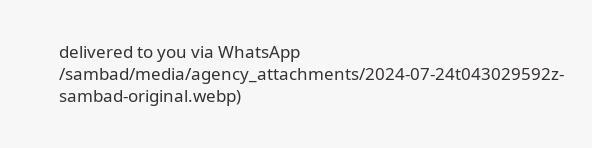delivered to you via WhatsApp
/sambad/media/agency_attachments/2024-07-24t043029592z-sambad-original.webp)